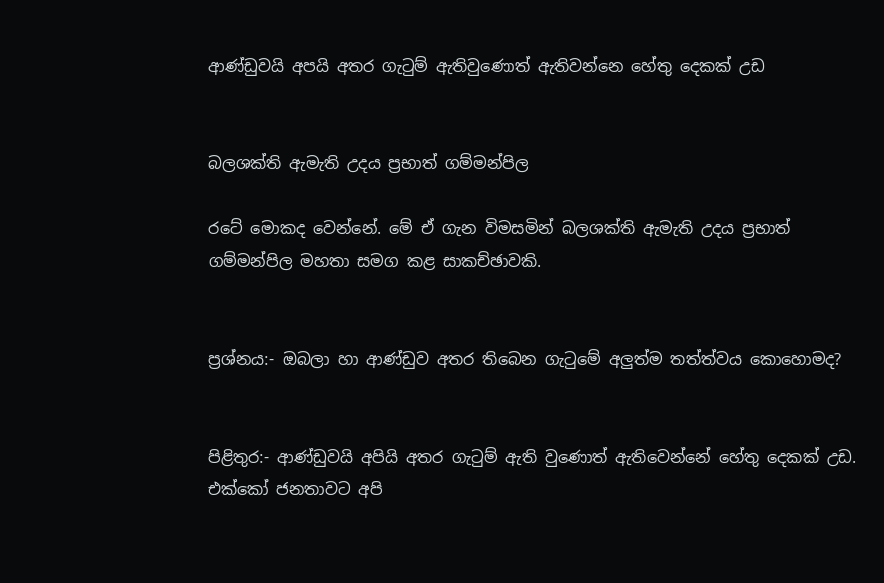ආණ්ඩුවයි අපයි අතර ගැටුම් ඇතිවුණොත් ඇතිවන්නෙ හේතු දෙකක් උඩ


බලශක්ති ඇමැති උදය ප්‍රභාත් ගම්මන්පිල

රටේ මොකද වෙන්නේ. මේ ඒ ගැන විමසමින් බලශක්ති ඇමැති උදය ප්‍රභාත් ගම්මන්පිල මහතා සමග කළ සාකච්ඡාවකි.


ප්‍රශ්නය:- ඔබලා හා ආණ්ඩුව අතර තිබෙන ගැටුමේ අලුත්ම තත්ත්වය කොහොමද?


පිළිතුර:- ආණ්ඩුවයි අපියි අතර ගැටුම් ඇති වුණොත් ඇතිවෙන්නේ හේතු දෙකක් උඩ. එක්කෝ ජනතාවට අපි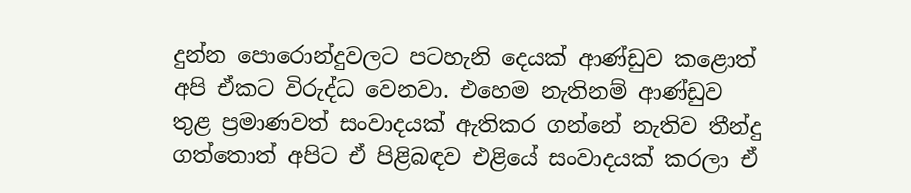දුන්න පොරොන්දුවලට පටහැනි දෙයක් ආණ්ඩුව කළොත් අපි ඒකට විරුද්ධ වෙනවා. එහෙම නැතිනම් ආණ්ඩුව තුළ ප්‍රමාණවත් සංවාදයක් ඇතිකර ගන්නේ නැතිව තීන්දු ගත්තොත් අපිට ඒ පිළිබඳව එළියේ සංවාදයක් කරලා ඒ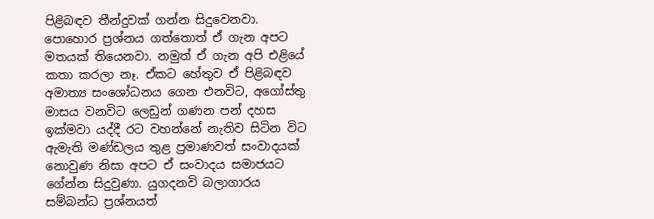පිළිබඳව තීන්දුවක් ගන්න සිදුවෙනවා. පොහොර ප්‍රශ්නය ගත්තොත් ඒ ගැන අපට මතයක් තියෙනවා. නමුත් ඒ ගැන අපි එළියේ කතා කරලා නෑ. ඒකට හේතුව ඒ පිළිබඳව අමාත්‍ය සංශෝධනය ගෙන එනවිට, අගෝස්තු මාසය වනවිට ලෙඩුන් ගණන පන් දහස ඉක්මවා යද්දී රට වහන්නේ නැතිව සිටින විට ඇමැති මණ්ඩලය තුළ ප්‍රමාණවත් සංවාදයක් නොවුණ නිසා අපට ඒ සංවාදය සමාජයට ගේන්න සිදුවුණා. යුගදනවි බලාගාරය සම්බන්ධ ප්‍රශ්නයත්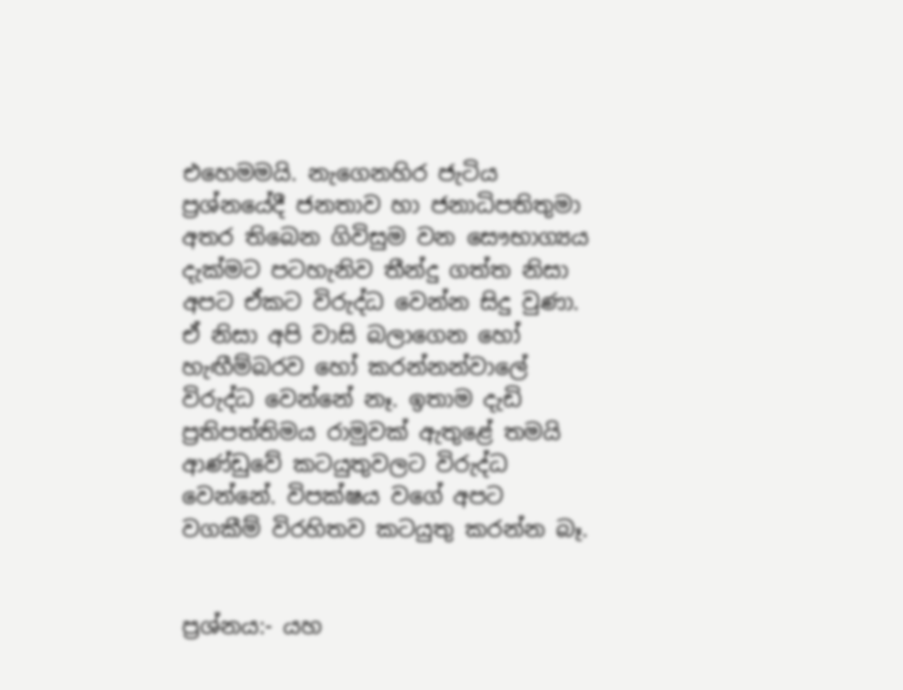එහෙමමයි. නැගෙනහිර ජැටිය ප්‍රශ්නයේදී ජනතාව හා ජනාධිපතිතුමා අතර තිබෙන ගිවිසුම වන සෞභාග්‍යය දැක්මට පටහැනිව තීන්දු ගත්ත නිසා අපට ඒකට විරුද්ධ වෙන්න සිදු වුණා. ඒ නිසා අපි වාසි බලාගෙන හෝ හැඟීම්බරව හෝ කරන්නන්වාලේ විරුද්ධ වෙන්නේ නෑ. ඉතාම දැඩි ප්‍රතිපත්තිමය රාමුවක් ඇතුළේ තමයි ආණ්ඩුවේ කටයුතුවලට විරුද්ධ වෙන්නේ. විපක්ෂය වගේ අපට වගකීම් විරහිතව කටයුතු කරන්න බෑ.


ප්‍රශ්නය:- යහ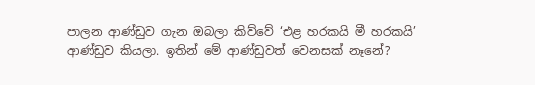පාලන ආණ්ඩුව ගැන ඔබලා කිව්වේ ‘එළ හරකයි මී හරකයි’ ආණ්ඩුව කියලා. ඉතින් මේ ආණ්ඩුවත් වෙනසක් නෑනේ?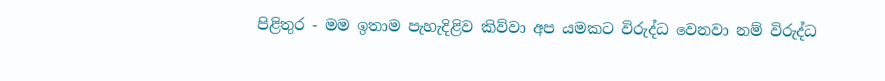පිළිතුර - මම ඉතාම පැහැදිළිව කිව්වා අප යමකට විරුද්ධ වෙනවා නම් විරුද්ධ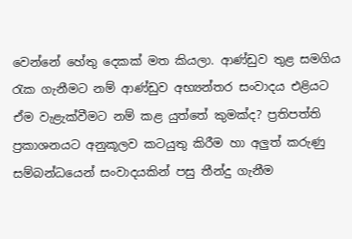වෙන්නේ හේතු දෙකක් මත කියලා. ආණ්ඩුව තුළ සමගිය රැක ගැනීමට නම් ආණ්ඩුව අභ්‍යන්තර සංවාදය එළියට ඒම වැළැක්වීමට නම් කළ යුත්තේ කුමක්ද? ප්‍රතිපත්ති ප්‍රකාශනයට අනුකූලව කටයුතු කිරීම හා අලුත් කරුණු සම්බන්ධයෙන් සංවාදයකින් පසු තීන්දු ගැනීම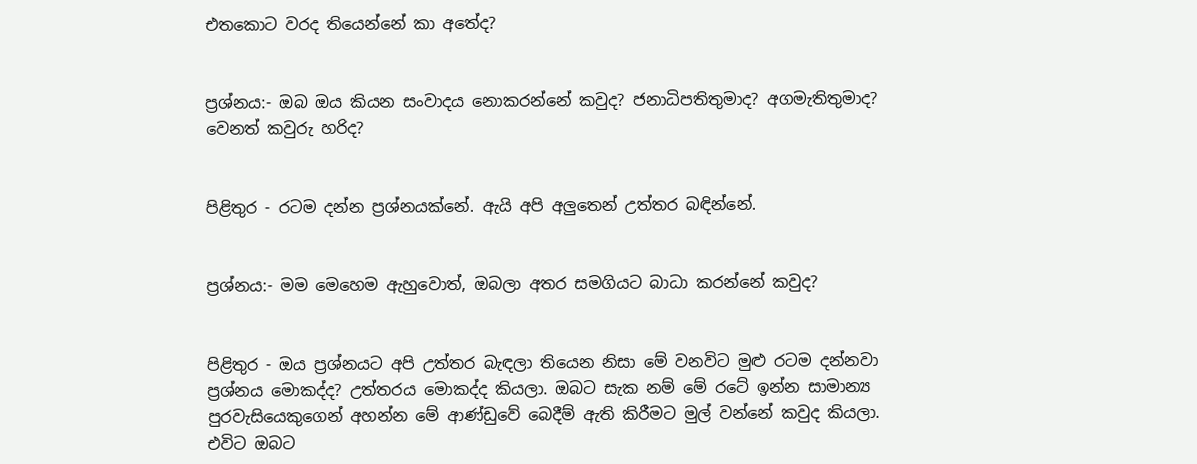එතකොට වරද තියෙන්නේ කා අතේද?


ප්‍රශ්නය:- ඔබ ඔය කියන සංවාදය නොකරන්නේ කවුද? ජනාධිපතිතුමාද? අගමැතිතුමාද? වෙනත් කවුරු හරිද?


පිළිතුර - රටම දන්න ප්‍රශ්නයක්නේ. ඇයි අපි අලුතෙන් උත්තර බඳින්නේ.


ප්‍රශ්නය:- මම මෙහෙම ඇහුවොත්, ඔබලා අතර සමගියට බාධා කරන්නේ කවුද?


පිළිතුර - ඔය ප්‍රශ්නයට අපි උත්තර බැඳලා තියෙන නිසා මේ වනවිට මුළු රටම දන්නවා ප්‍රශ්නය මොකද්ද? උත්තරය මොකද්ද කියලා. ඔබට සැක නම් මේ රටේ ඉන්න සාමාන්‍ය පුරවැසියෙකුගෙන් අහන්න මේ ආණ්ඩුවේ බෙදීම් ඇති කිරීමට මුල් වන්නේ කවුද කියලා. එවිට ඔබට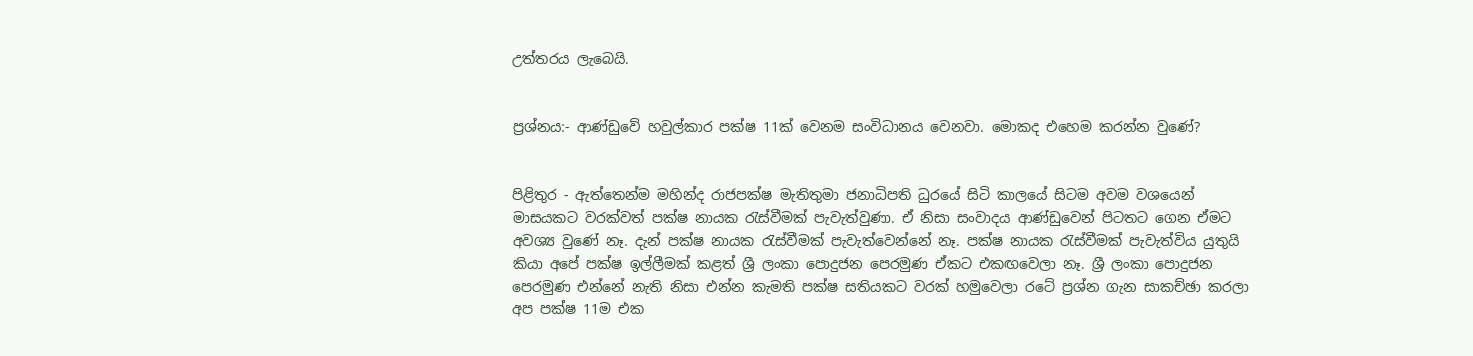උත්තරය ලැබෙයි.


ප්‍රශ්නය:- ආණ්ඩුවේ හවුල්කාර පක්ෂ 11ක් වෙනම සංවිධානය වෙනවා. මොකද එහෙම කරන්න වුණේ?


පිළිතුර - ඇත්තෙන්ම මහින්ද රාජපක්ෂ මැතිතුමා ජනාධිපති ධුරයේ සිටි කාලයේ සිටම අවම වශයෙන් මාසයකට වරක්වත් පක්ෂ නායක රැස්වීමක් පැවැත්වුණා. ඒ නිසා සංවාදය ආණ්ඩුවෙන් පිටතට ගෙන ඒමට අවශ්‍ය වුණේ නෑ. දැන් පක්ෂ නායක රැස්වීමක් පැවැත්වෙන්නේ නෑ. පක්ෂ නායක රැස්වීමක් පැවැත්විය යුතුයි කියා අපේ පක්ෂ ඉල්ලීමක් කළත් ශ්‍රී ලංකා පොදුජන පෙරමුණ ඒකට එකඟවෙලා නෑ. ශ්‍රී ලංකා පොදුජන පෙරමුණ එන්නේ නැති නිසා එන්න කැමති පක්ෂ සතියකට වරක් හමුවෙලා රටේ ප්‍රශ්න ගැන සාකච්ඡා කරලා අප පක්ෂ 11ම එක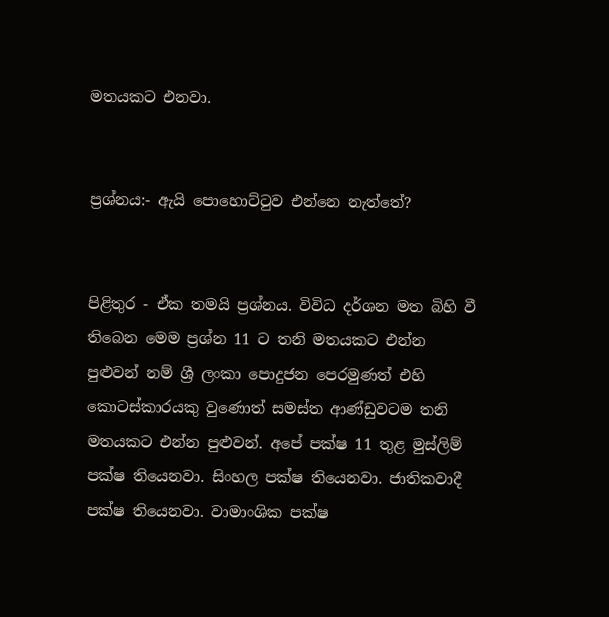මතයකට එනවා.


ප්‍රශ්නය:- ඇයි පොහොට්ටුව එන්නෙ නැත්තේ?


පිළිතුර - ඒක තමයි ප්‍රශ්නය. විවිධ දර්ශන මත බිහි වී තිබෙන මෙම ප්‍රශ්න 11 ට තනි මතයකට එන්න පුළුවන් නම් ශ්‍රී ලංකා පොදුජන පෙරමුණත් එහි කොටස්කාරයකු වුණොත් සමස්ත ආණ්ඩුවටම තනි මතයකට එන්න පුළුවන්. අපේ පක්ෂ 11 තුළ මුස්ලිම් පක්ෂ තියෙනවා. සිංහල පක්ෂ තියෙනවා. ජාතිකවාදී පක්ෂ තියෙනවා. වාමාංශික පක්ෂ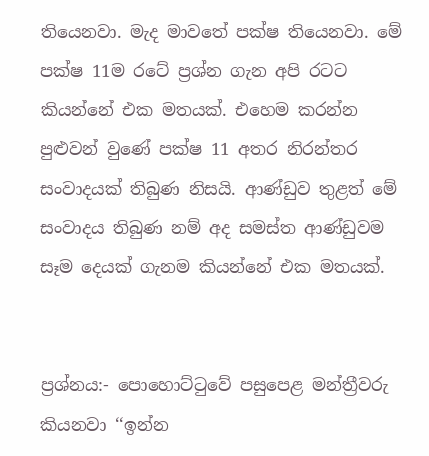තියෙනවා. මැද මාවතේ පක්ෂ තියෙනවා. මේ පක්ෂ 11ම රටේ ප්‍රශ්න ගැන අපි රටට කියන්නේ එක මතයක්. එහෙම කරන්න පුළුවන් වුණේ පක්ෂ 11 අතර නිරන්තර සංවාදයක් තිබුණ නිසයි. ආණ්ඩුව තුළත් මේ සංවාදය තිබුණ නම් අද සමස්ත ආණ්ඩුවම සෑම දෙයක් ගැනම කියන්නේ එක මතයක්.


ප්‍රශ්නය:- පොහොට්ටුවේ පසුපෙළ මන්ත්‍රීවරු කියනවා ‘‘ඉන්න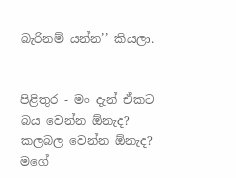බැරිනම් යන්න’’ කියලා.


පිළිතුර - මං දැන් ඒකට බය වෙන්න ඕනැද? කලබල වෙන්න ඕනැද? මගේ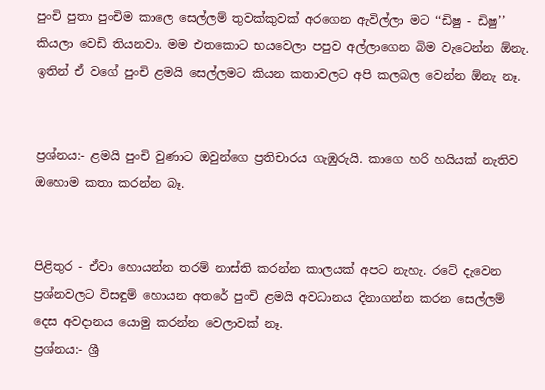පුංචි පුතා පුංචිම කාලෙ සෙල්ලම් තුවක්කුවක් අරගෙන ඇවිල්ලා මට ‘‘ඩිෂු - ඩිෂු’’ කියලා වෙඩි තියනවා. මම එතකොට භයවෙලා පපුව අල්ලාගෙන බිම වැටෙන්න ඕනැ. ඉතින් ඒ වගේ පුංචි ළමයි සෙල්ලමට කියන කතාවලට අපි කලබල වෙන්න ඕනැ නෑ.


ප්‍රශ්නය:- ළමයි පුංචි වුණාට ඔවුන්ගෙ ප්‍රතිචාරය ගැඹුරුයි. කාගෙ හරි හයියක් නැතිව ඔහොම කතා කරන්න බෑ.


පිළිතුර - ඒවා හොයන්න තරම් නාස්ති කරන්න කාලයක් අපට නැහැ. රටේ දැවෙන ප්‍රශ්නවලට විසඳුම් හොයන අතරේ පුංචි ළමයි අවධානය දිනාගන්න කරන සෙල්ලම් දෙස අවදානය යොමු කරන්න වෙලාවක් නෑ.
ප්‍රශ්නය:- ශ්‍රී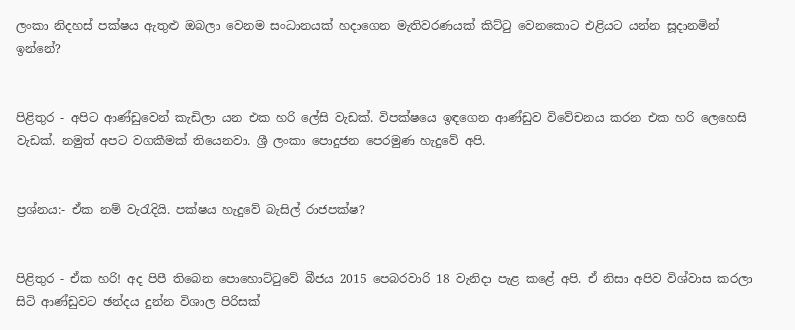ලංකා නිදහස් පක්ෂය ඇතුළු ඔබලා වෙනම සංධානයක් හදාගෙන මැතිවරණයක් කිට්ටු වෙනකොට එළියට යන්න සූදානමින් ඉන්නේ?


පිළිතුර - අපිට ආණ්ඩුවෙන් කැඩිලා යන එක හරි ලේසි වැඩක්. විපක්ෂයෙ ඉඳගෙන ආණ්ඩුව විවේචනය කරන එක හරි ලෙහෙසි වැඩක්. නමුත් අපට වගකීමක් තියෙනවා. ශ්‍රී ලංකා පොදුජන පෙරමුණ හැදුවේ අපි.


ප්‍රශ්නය:- ඒක නම් වැරැදියි. පක්ෂය හැදුවේ බැසිල් රාජපක්ෂ?


පිළිතුර - ඒක හරි! අද පිපී තිබෙන පොහොට්ටුවේ බීජය 2015 පෙබරවාරි 18 වැනිදා පැළ කළේ අපි. ඒ නිසා අපිව විශ්වාස කරලා සිටි ආණ්ඩුවට ඡන්දය දුන්න විශාල පිරිසක්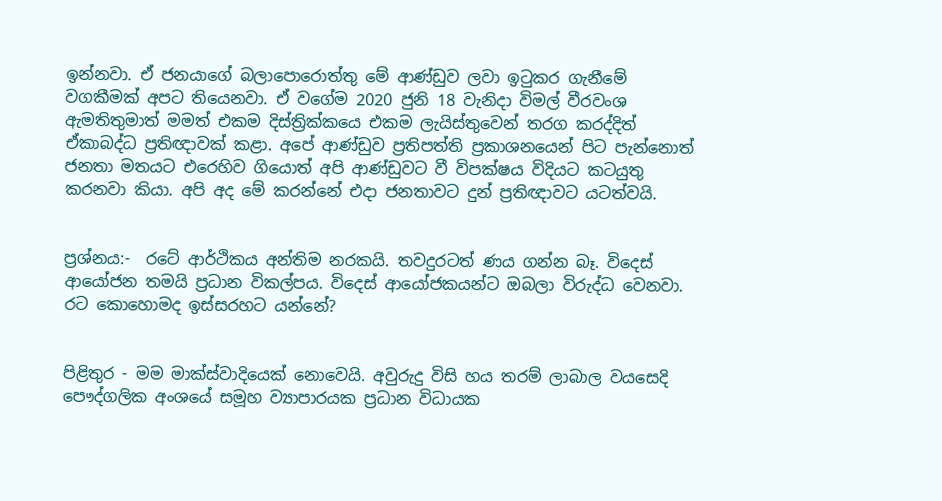ඉන්නවා. ඒ ජනයාගේ බලාපොරොත්තු මේ ආණ්ඩුව ලවා ඉටුකර ගැනීමේ වගකීමක් අපට තියෙනවා. ඒ වගේම 2020 ජුනි 18 වැනිදා විමල් වීරවංශ ඇමතිතුමාත් මමත් එකම දිස්ත්‍රික්කයෙ එකම ලැයිස්තුවෙන් තරග කරද්දිත් ඒකාබද්ධ ප්‍රතිඥාවක් කළා. අපේ ආණ්ඩුව ප්‍රතිපත්ති ප්‍රකාශනයෙන් පිට පැන්නොත් ජනතා මතයට එරෙහිව ගියොත් අපි ආණ්ඩුවට වී විපක්ෂය විදියට කටයුතු කරනවා කියා. අපි අද මේ කරන්නේ එදා ජනතාවට දුන් ප්‍රතිඥාවට යටත්වයි.


ප්‍රශ්නය:-  රටේ ආර්ථිකය අන්තිම නරකයි. තවදුරටත් ණය ගන්න බෑ. විදෙස් ආයෝජන තමයි ප්‍රධාන විකල්පය. විදෙස් ආයෝජකයන්ට ඔබලා විරුද්ධ වෙනවා. රට කොහොමද ඉස්සරහට යන්නේ?


පිළිතුර - මම මාක්ස්වාදියෙක් නොවෙයි. අවුරුදු විසි හය තරම් ලාබාල වයසෙදි පෞද්ගලික අංශයේ සමූහ ව්‍යාපාරයක ප්‍රධාන විධායක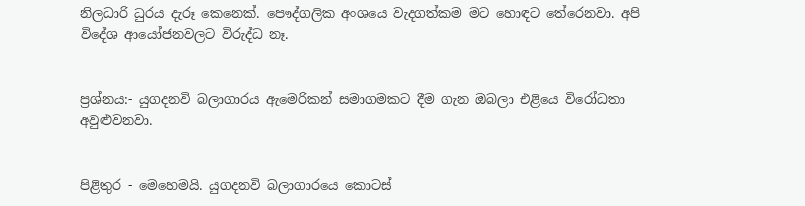නිලධාරි ධුරය දැරූ කෙනෙක්. පෞද්ගලික අංශයෙ වැදගත්කම මට හොඳට තේරෙනවා. අපි විදේශ ආයෝජනවලට විරුද්ධ නෑ.


ප්‍රශ්නය:- යුගදනවි බලාගාරය ඇමෙරිකන් සමාගමකට දීම ගැන ඔබලා එළියෙ විරෝධතා අවුළුවනවා.


පිළිතුර - මෙහෙමයි. යුගදනවි බලාගාරයෙ කොටස්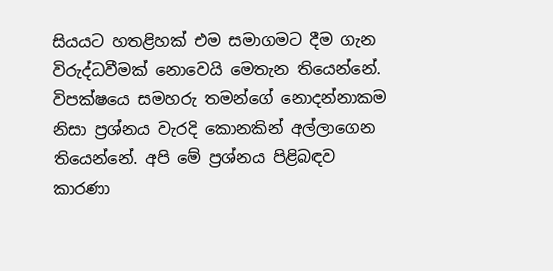සියයට හතළිහක් එම සමාගමට දීම ගැන විරුද්ධවීමක් නොවෙයි මෙතැන තියෙන්නේ. විපක්ෂයෙ සමහරු තමන්ගේ නොදන්නාකම නිසා ප්‍රශ්නය වැරදි කොනකින් අල්ලාගෙන තියෙන්නේ. අපි මේ ප්‍රශ්නය පිළිබඳව කාරණා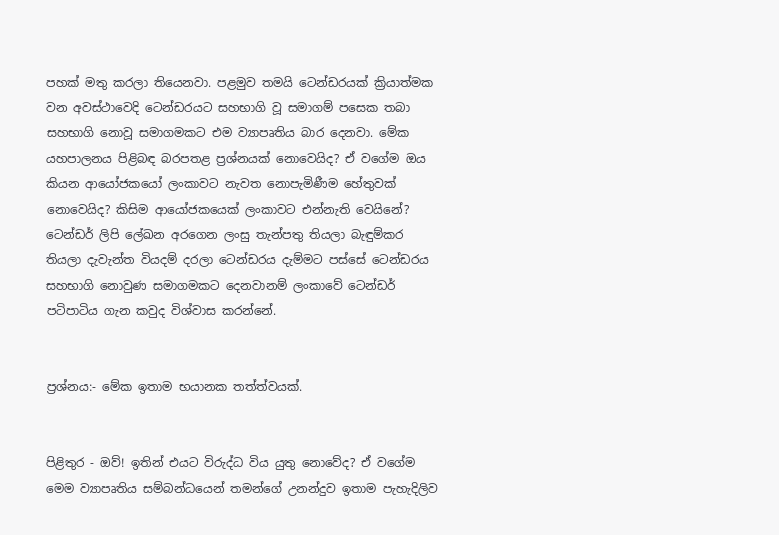පහක් මතු කරලා තියෙනවා. පළමුව තමයි ටෙන්ඩරයක් ක්‍රියාත්මක වන අවස්ථාවෙදි ටෙන්ඩරයට සහභාගි වූ සමාගම් පසෙක තබා සහභාගි නොවූ සමාගමකට එම ව්‍යාපෘතිය බාර දෙනවා. මේක යහපාලනය පිළිබඳ බරපතළ ප්‍රශ්නයක් නොවෙයිද? ඒ වගේම ඔය කියන ආයෝජකයෝ ලංකාවට නැවත නොපැමිණීම හේතුවක් නොවෙයිද? කිසිම ආයෝජකයෙක් ලංකාවට එන්නැති වෙයිනේ? ටෙන්ඩර් ලිපි ලේඛන අරගෙන ලංසු තැන්පතු තියලා බැඳුම්කර තියලා දැවැන්ත වියදම් දරලා ටෙන්ඩරය දැම්මට පස්සේ ටෙන්ඩරය සහභාගි නොවුණ සමාගමකට දෙනවානම් ලංකාවේ ටෙන්ඩර් පටිපාටිය ගැන කවුද විශ්වාස කරන්නේ.


ප්‍රශ්නය:- මේක ඉතාම භයානක තත්ත්වයක්.


පිළිතුර - ඔව්! ඉතින් එයට විරුද්ධ විය යුතු නොවේද? ඒ වගේම මෙම ව්‍යාපෘතිය සම්බන්ධයෙන් තමන්ගේ උනන්දුව ඉතාම පැහැදිලිව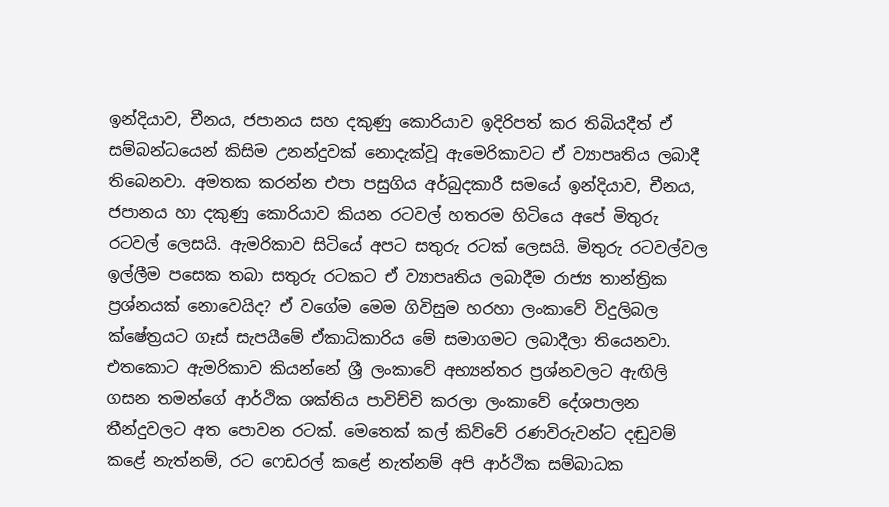ඉන්දියාව, චීනය, ජපානය සහ දකුණු කොරියාව ඉදිරිපත් කර තිබියදීත් ඒ සම්බන්ධයෙන් කිසිම උනන්දුවක් නොදැක්වූ ඇමෙරිකාවට ඒ ව්‍යාපෘතිය ලබාදී තිබෙනවා. අමතක කරන්න එපා පසුගිය අර්බුදකාරී සමයේ ඉන්දියාව, චීනය, ජපානය හා දකුණු කොරියාව කියන රටවල් හතරම හිටියෙ අපේ මිතුරු රටවල් ලෙසයි. ඇමරිකාව සිටියේ අපට සතුරු රටක් ලෙසයි. මිතුරු රටවල්වල ඉල්ලීම පසෙක තබා සතුරු රටකට ඒ ව්‍යාපෘතිය ලබාදීම රාජ්‍ය තාන්ත්‍රික ප්‍රශ්නයක් නොවෙයිද? ඒ වගේම මෙම ගිවිසුම හරහා ලංකාවේ විදුලිබල ක්ෂේත්‍රයට ගෑස් සැපයීමේ ඒකාධිකාරිය මේ සමාගමට ලබාදීලා තියෙනවා. එතකොට ඇමරිකාව කියන්නේ ශ්‍රී ලංකාවේ අභ්‍යන්තර ප්‍රශ්නවලට ඇඟිලි ගසන තමන්ගේ ආර්ථික ශක්තිය පාවිච්චි කරලා ලංකාවේ දේශපාලන තීන්දුවලට අත පොවන රටක්. මෙතෙක් කල් කිව්වේ රණවිරුවන්ට දඬුවම් කළේ නැත්නම්, රට ෆෙඩරල් කළේ නැත්නම් අපි ආර්ථික සම්බාධක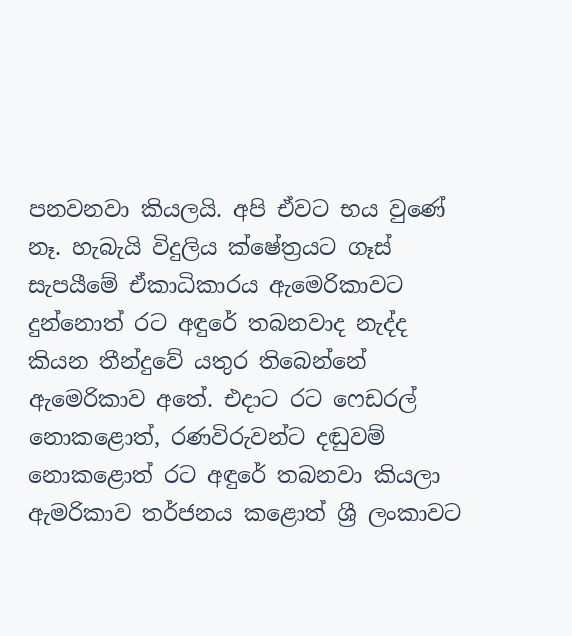පනවනවා කියලයි. අපි ඒවට භය වුණේ නෑ. හැබැයි විදුලිය ක්ෂේත්‍රයට ගෑස් සැපයීමේ ඒකාධිකාරය ඇමෙරිකාවට දුන්නොත් රට අඳුරේ තබනවාද නැද්ද කියන තීන්දුවේ යතුර තිබෙන්නේ ඇමෙරිකාව අතේ. එදාට රට ෆෙඩරල් නොකළොත්, රණවිරුවන්ට දඬුවම් නොකළොත් රට අඳුරේ තබනවා කියලා ඇමරිකාව තර්ජනය කළොත් ශ්‍රී ලංකාවට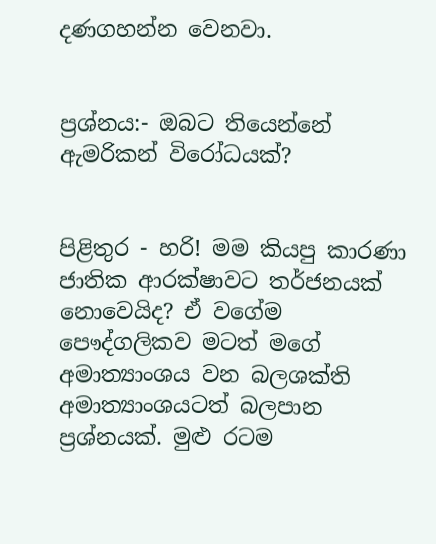දණගහන්න වෙනවා.


ප්‍රශ්නය:- ඔබට තියෙන්නේ ඇමරිකන් විරෝධයක්?


පිළිතුර - හරි! මම කියපු කාරණා ජාතික ආරක්ෂාවට තර්ජනයක් නොවෙයිද? ඒ වගේම පෞද්ගලිකව මටත් මගේ අමාත්‍යාංශය වන බලශක්ති අමාත්‍යාංශයටත් බලපාන ප්‍රශ්නයක්. මුළු රටම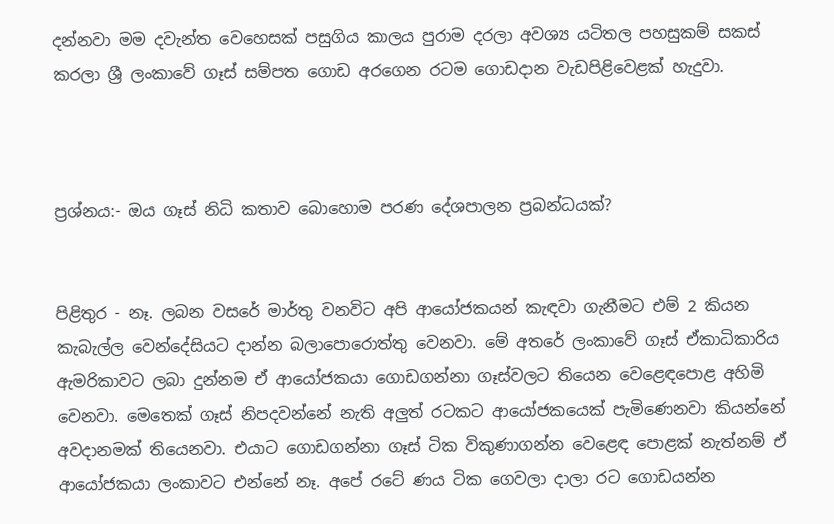දන්නවා මම දවැන්ත වෙහෙසක් පසුගිය කාලය පුරාම දරලා අවශ්‍ය යටිතල පහසුකම් සකස් කරලා ශ්‍රී ලංකාවේ ගෑස් සම්පත ගොඩ අරගෙන රටම ගොඩදාන වැඩපිළිවෙළක් හැදුවා.



ප්‍රශ්නය:- ඔය ගෑස් නිධි කතාව බොහොම පරණ දේශපාලන ප්‍රබන්ධයක්?


පිළිතුර - නෑ. ලබන වසරේ මාර්තු වනවිට අපි ආයෝජකයන් කැඳවා ගැනීමට එම් 2 කියන කැබැල්ල වෙන්දේසියට දාන්න බලාපොරොත්තු වෙනවා. මේ අතරේ ලංකාවේ ගෑස් ඒකාධිකාරිය ඇමරිකාවට ලබා දුන්නම ඒ ආයෝජකයා ගොඩගන්නා ගෑස්වලට තියෙන වෙළෙඳපොළ අහිමි වෙනවා. මෙතෙක් ගෑස් නිපදවන්නේ නැති අලුත් රටකට ආයෝජකයෙක් පැමිණෙනවා කියන්නේ අවදානමක් තියෙනවා. එයාට ගොඩගන්නා ගෑස් ටික විකුණාගන්න වෙළෙඳ පොළක් නැත්නම් ඒ ආයෝජකයා ලංකාවට එන්නේ නෑ. අපේ රටේ ණය ටික ගෙවලා දාලා රට ගොඩයන්න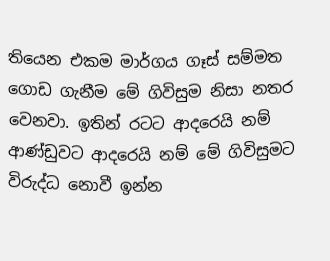තියෙන එකම මාර්ගය ගෑස් සම්මත ගොඩ ගැනීම මේ ගිවිසුම නිසා නතර වෙනවා. ඉතින් රටට ආදරෙයි නම් ආණ්ඩුවට ආදරෙයි නම් මේ ගිවිසුමට විරුද්ධ නොවී ඉන්න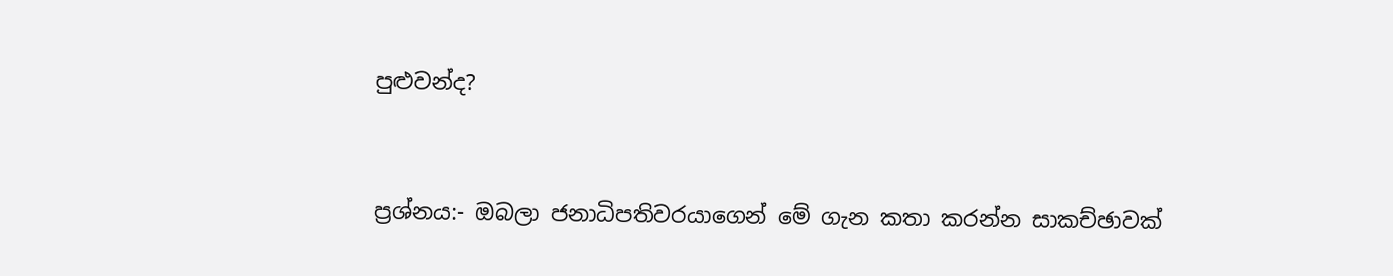පුළුවන්ද?


ප්‍රශ්නය:- ඔබලා ජනාධිපතිවරයාගෙන් මේ ගැන කතා කරන්න සාකච්ඡාවක්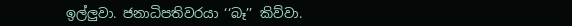ඉල්ලුවා. ජනාධිපතිවරයා ‘‘බෑ’’ කිව්වා.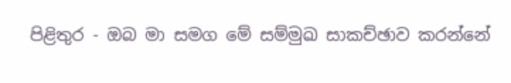පිළිතුර - ඔබ මා සමග මේ සම්මුඛ සාකච්ඡාව කරන්නේ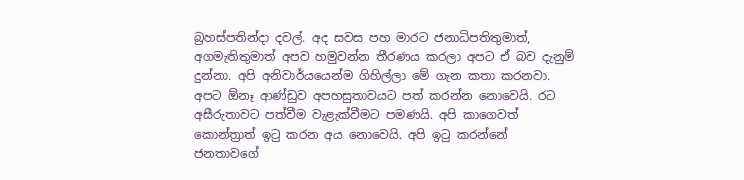බ්‍රහස්පතින්දා දවල්. අද සවස පහ මාරට ජනාධිපතිතුමාත්, අගමැතිතුමාත් අපව හමුවන්න තීරණය කරලා අපට ඒ බව දැනුම් දුන්නා. අපි අනිවාර්යයෙන්ම ගිහිල්ලා මේ ගැන කතා කරනවා. අපට ඕනෑ ආණ්ඩුව අපහසුතාවයට පත් කරන්න නොවෙයි. රට අසීරුතාවට පත්වීම වැළැක්වීමට පමණයි. අපි කාගෙවත් කොන්ත්‍රාත් ඉටු කරන අය නොවෙයි. අපි ඉටු කරන්නේ ජනතාවගේ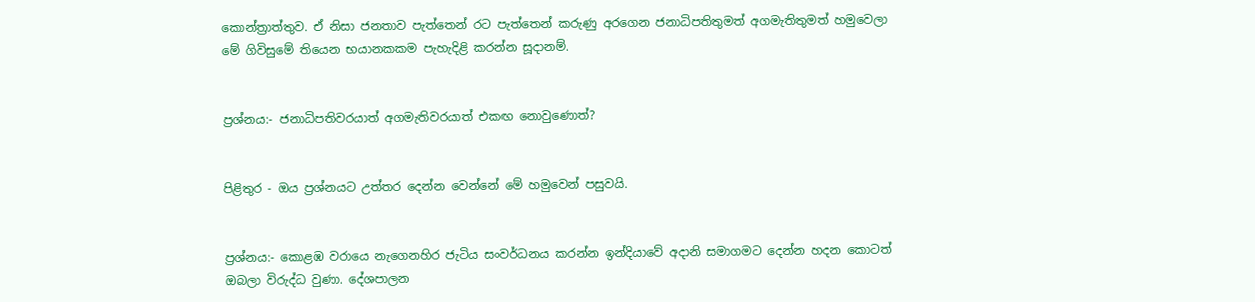කොන්ත්‍රාත්තුව. ඒ නිසා ජනතාව පැත්තෙන් රට පැත්තෙන් කරුණු අරගෙන ජනාධිපතිතුමත් අගමැතිතුමත් හමුවෙලා මේ ගිවිසුමේ තියෙන භයානකකම පැහැදිළි කරන්න සූදානම්.


ප්‍රශ්නය:- ජනාධිපතිවරයාත් අගමැතිවරයාත් එකඟ නොවුණොත්?


පිළිතුර - ඔය ප්‍රශ්නයට උත්තර දෙන්න වෙන්නේ මේ හමුවෙන් පසුවයි.


ප්‍රශ්නය:- කොළඹ වරායෙ නැගෙනහිර ජැටිය සංවර්ධනය කරන්න ඉන්දියාවේ අදානි සමාගමට දෙන්න හදන කොටත් ඔබලා විරුද්ධ වුණා. දේශපාලන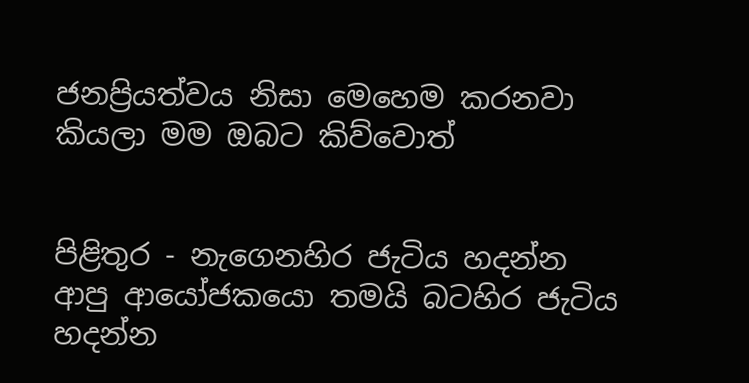ජනප්‍රියත්වය නිසා මෙහෙම කරනවා කියලා මම ඔබට කිව්වොත්


පිළිතුර - නැගෙනහිර ජැටිය හදන්න ආපු ආයෝජකයො තමයි බටහිර ජැටිය හදන්න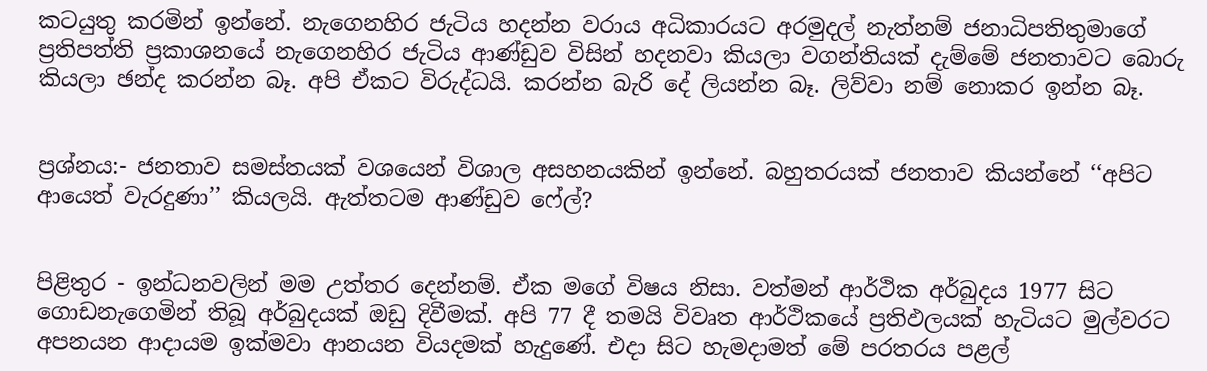කටයුතු කරමින් ඉන්නේ. නැගෙනහිර ජැටිය හදන්න වරාය අධිකාරයට අරමුදල් නැත්නම් ජනාධිපතිතුමාගේ ප්‍රතිපත්ති ප්‍රකාශනයේ නැගෙනහිර ජැටිය ආණ්ඩුව විසින් හදනවා කියලා වගන්තියක් දැම්මේ ජනතාවට බොරු කියලා ඡන්ද කරන්න බෑ. අපි ඒකට විරුද්ධයි. කරන්න බැරි දේ ලියන්න බෑ. ලිව්වා නම් නොකර ඉන්න බෑ.


ප්‍රශ්නය:- ජනතාව සමස්තයක් වශයෙන් විශාල අසහනයකින් ඉන්නේ. බහුතරයක් ජනතාව කියන්නේ ‘‘අපිට ආයෙත් වැරදුණා’’ කියලයි. ඇත්තටම ආණ්ඩුව ෆේල්?


පිළිතුර - ඉන්ධනවලින් මම උත්තර දෙන්නම්. ඒක මගේ විෂය නිසා. වත්මන් ආර්ථික අර්බුදය 1977 සිට ගොඩනැගෙමින් තිබූ අර්බුදයක් ඔඩු දිවීමක්. අපි 77 දී තමයි විවෘත ආර්ථිකයේ ප්‍රතිඵලයක් හැටියට මුල්වරට අපනයන ආදායම ඉක්මවා ආනයන වියදමක් හැදුණේ. එදා සිට හැමදාමත් මේ පරතරය පළල්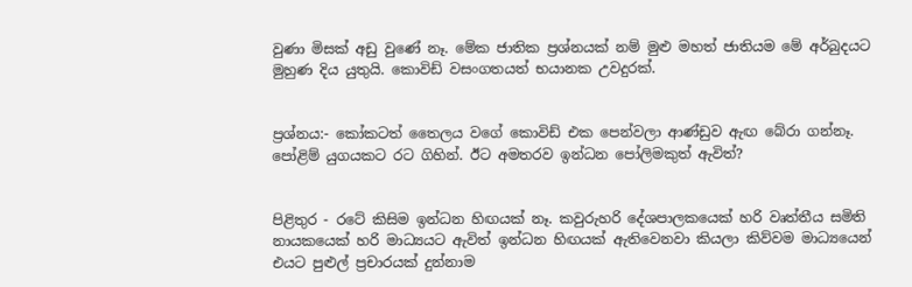වුණා මිසක් අඩු වුණේ නෑ. මේක ජාතික ප්‍රශ්නයක් නම් මුළු මහත් ජාතියම මේ අර්බුදයට මුහුණ දිය යුතුයි. කොවිඩ් වසංගතයත් භයානක උවදුරක්.


ප්‍රශ්නය:- කෝකටත් තෛලය වගේ කොවිඩ් එක පෙන්වලා ආණ්ඩුව ඇඟ බේරා ගන්නෑ. පෝළිම් යුගයකට රට ගිහින්. ඊට අමතරව ඉන්ධන පෝලිමකුත් ඇවිත්?


පිළිතුර - රටේ කිසිම ඉන්ධන හිඟයක් නෑ. කවුරුහරි දේශපාලකයෙක් හරි වෘත්තීය සමිති නායකයෙක් හරි මාධ්‍යයට ඇවිත් ඉන්ධන හිඟයක් ඇතිවෙනවා කියලා කිව්වම මාධ්‍යයෙන් එයට පුළුල් ප්‍රචාරයක් දුන්නාම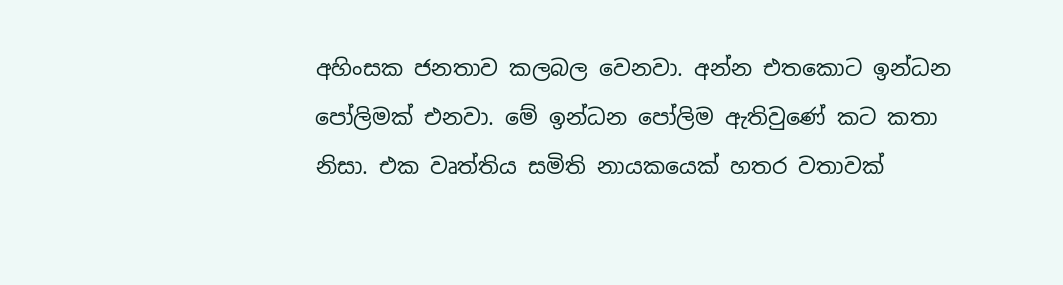අහිංසක ජනතාව කලබල වෙනවා. අන්න එතකොට ඉන්ධන පෝලිමක් එනවා. මේ ඉන්ධන පෝලිම ඇතිවුණේ කට කතා නිසා. එක වෘත්තිය සමිති නායකයෙක් හතර වතාවක්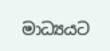මාධ්‍යයට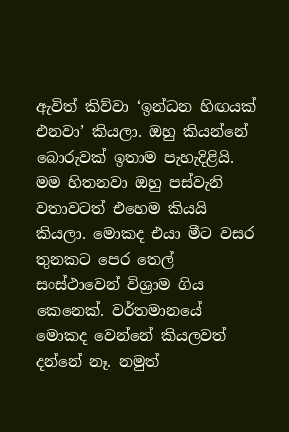ඇවිත් කිව්වා ‘ඉන්ධන හිඟයක් එනවා’ කියලා. ඔහු කියන්නේ බොරුවක් ඉතාම පැහැදිළියි. මම හිතනවා ඔහු පස්වැනි වතාවටත් එහෙම කියයි කියලා. මොකද එයා මීට වසර තුනකට පෙර තෙල් සංස්ථාවෙන් විශ්‍රාම ගිය කෙනෙක්. වර්තමානයේ මොකද වෙන්නේ කියලවත් දන්නේ නෑ. නමුත්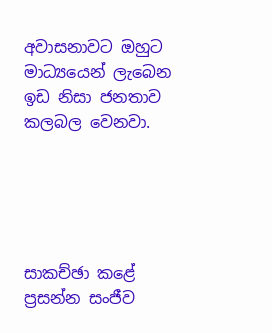අවාසනාවට ඔහුට මාධ්‍යයෙන් ලැබෙන ඉඩ නිසා ජනතාව කලබල වෙනවා.





සාකච්ඡා කළේ
ප්‍රසන්න සංජීව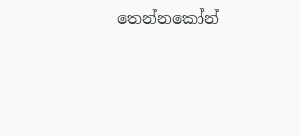තෙන්නකෝන්